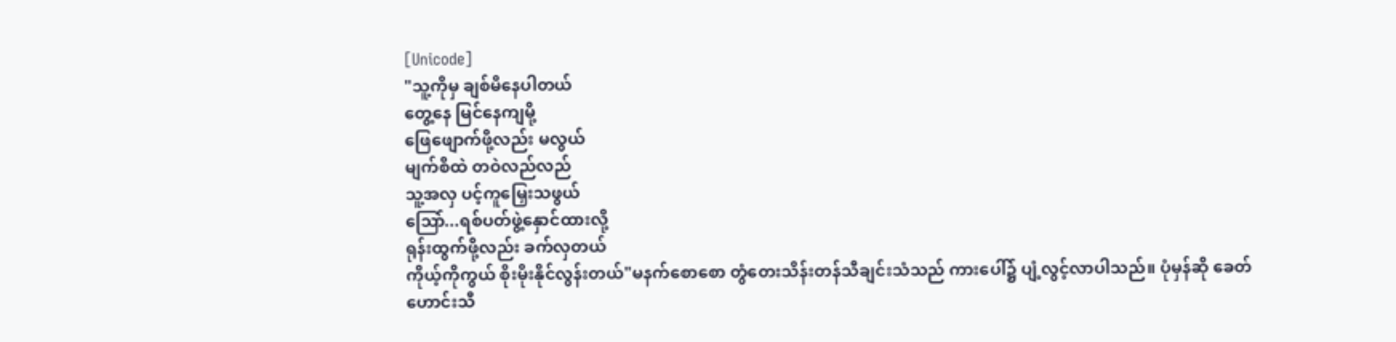[Unicode]
"သူ့ကိုမှ ချစ်မိနေပါတယ်
တွေ့နေ မြင်နေကျမို့
ဖြေဖျောက်ဖို့လည်း မလွယ်
မျက်စိထဲ တဝဲလည်လည်
သူ့အလှ ပင့်ကူမြှေးသဖွယ်
ဩော်...ရစ်ပတ်ဖွဲ့နှောင်ထားလို့
ရုန်းထွက်ဖို့လည်း ခက်လှတယ်
ကိုယ့်ကိုကွယ် စိုးမိုးနိုင်လွန်းတယ်"မနက်စောစော တွံတေးသိန်းတန်သီချင်းသံသည် ကားပေါ်၌ ပျံ့လွင့်လာပါသည်။ ပုံမှန်ဆို ခေတ်ဟောင်းသီ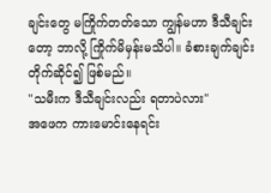ချင်းတွေ မကြိုက်တတ်သော ကျွန်မဟာ ဒီသီချင်းတော့ ဘာလို့ ကြိုက်မိမှန်းမသိပါ။ ခံစားချက်ချင်း တိုက်ဆိုင်၍ ဖြစ်မည်။
"သမီးက ဒီသီချင်းလည်း ရတာပဲလား"
အဖေက ကားမောင်းနေရင်း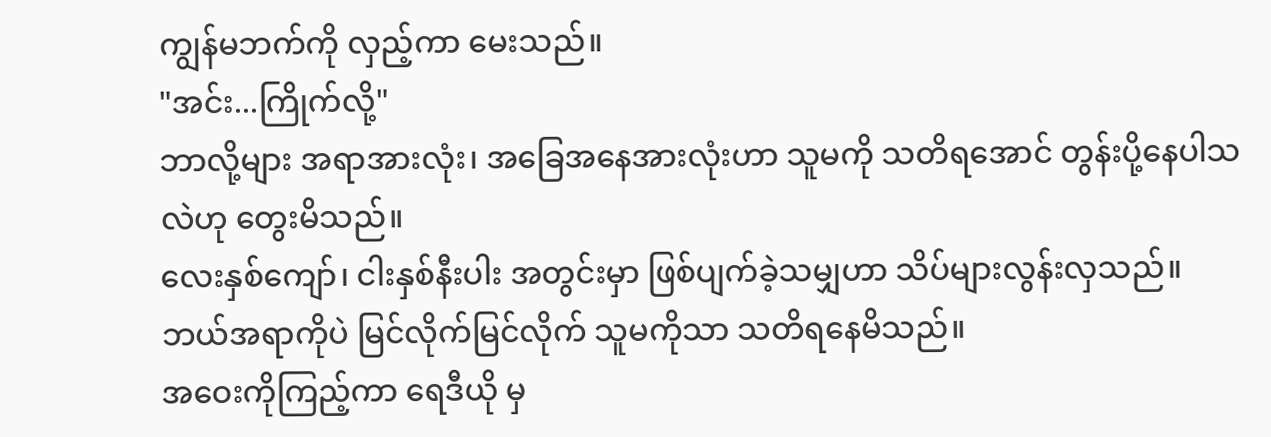ကျွန်မဘက်ကို လှည့်ကာ မေးသည်။
"အင်း...ကြိုက်လို့"
ဘာလို့များ အရာအားလုံး၊ အခြေအနေအားလုံးဟာ သူမကို သတိရအောင် တွန်းပို့နေပါသလဲဟု တွေးမိသည်။
လေးနှစ်ကျော်၊ ငါးနှစ်နီးပါး အတွင်းမှာ ဖြစ်ပျက်ခဲ့သမျှဟာ သိပ်များလွန်းလှသည်။ ဘယ်အရာကိုပဲ မြင်လိုက်မြင်လိုက် သူမကိုသာ သတိရနေမိသည်။
အဝေးကိုကြည့်ကာ ရေဒီယို မှ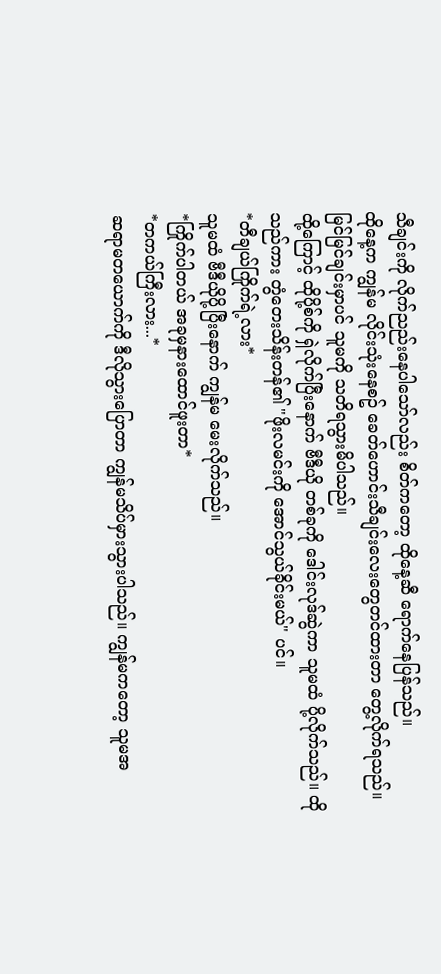သီချင်းကို လိုက်ညည်းနေပါသော်လည်း စိတ်ကတော့ ထိုနေ့ဆီ ရောက်နေပြန်သည်။
ထိုနေ့က ကျွန်မ လိုင်းသုံးနေစဥ် ခေတ်ဟောင်းသီချင်းလေးတွေတင်ထားတာ တွေ့လိုက်ရသည်။ မြင်မြင်ချင်းမှာပင် သူမကို သတိရသွားမိပါသည်။
ထို့ကြောင့် ထိုပို့စ်ကို ရှဲလိုက်ပြီးနောက် ဗီဒီယို တစ်ခုကို ဒေါင်းလုဒ်ဆွဲကာ သူမထံ ပို့လိုက်သည်။ ထိုသည်ကား တွံတေးသိန်းတန်၏ "ဖိုးလမင်းကို အောင်သွယ်ခိုင်းမယ်" ပင်။
*တီချယ်ကြိုက်ရဲ့လား*
သူမထံ ဗီဒီယိုပို့ပြီးနောက် ကျွန်မ မေးလိုက်သည်။
*ကြိုက်ပါတယ် အခုမှနားထောင်ဖူးတာ*
*တကယ်ကြီးလား...*
ဆရာမတယောက်ကို ဒီလိုသွားပြောတာ ကျွန်မသိပ်မှားသွားပါသည်။ ကျွန်မကတော့ သူမအ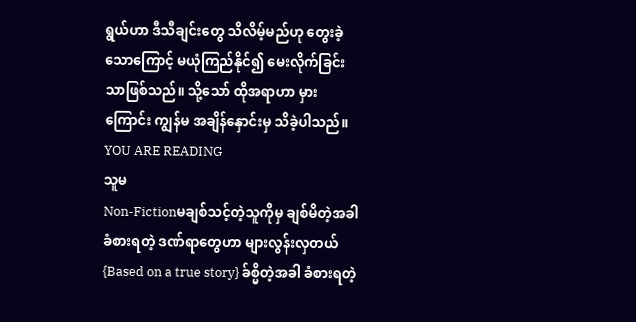ရွယ်ဟာ ဒီသီချင်းတွေ သိလိမ့်မည်ဟု တွေးခဲ့သောကြောင့် မယုံကြည်နိုင်၍ မေးလိုက်ခြင်းသာဖြစ်သည်။ သို့သော် ထိုအရာဟာ မှားကြောင်း ကျွန်မ အချိန်နှောင်းမှ သိခဲ့ပါသည်။
YOU ARE READING
သူမ
Non-Fictionမချစ်သင့်တဲ့သူကိုမှ ချစ်မိတဲ့အခါ ခံစားရတဲ့ ဒဏ်ရာတွေဟာ များလွန်းလှတယ် {Based on a true story} ခ်စ္မိတဲ့အခါ ခံစားရတဲ့